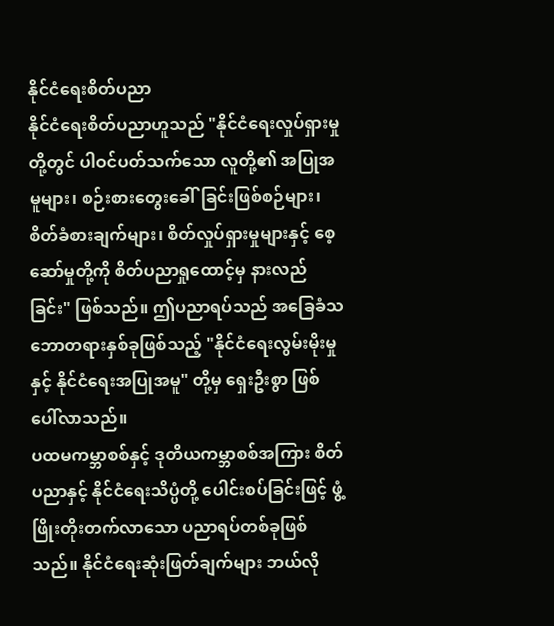နိုင်ငံရေးစိတ်ပညာ
နိုင်ငံရေးစိတ်ပညာဟူသည် "နိုင်ငံရေးလှုပ်ရှားမှုတို့တွင် ပါဝင်ပတ်သက်သော လူတို့၏ အပြုအမူများ၊ စဉ်းစားတွေးခေါ်ခြင်းဖြစ်စဉ်များ၊ စိတ်ခံစားချက်များ၊ စိတ်လှုပ်ရှားမှုများနှင့် စေ့ဆော်မှုတို့ကို စိတ်ပညာရှုထောင့်မှ နားလည်ခြင်း" ဖြစ်သည်။ ဤပညာရပ်သည် အခြေခံသဘောတရားနှစ်ခုဖြစ်သည့် "နိုင်ငံရေးလွမ်းမိုးမှုနှင့် နိုင်ငံရေးအပြုအမူ" တို့မှ ရှေးဦးစွာ ဖြစ်ပေါ်လာသည်။
ပထမကမ္ဘာစစ်နှင့် ဒုတိယကမ္ဘာစစ်အကြား စိတ်ပညာနှင့် နိုင်ငံရေးသိပ္ပံတို့ ပေါင်းစပ်ခြင်းဖြင့် ဖွံ့ဖြိုးတိုးတက်လာသော ပညာရပ်တစ်ခုဖြစ်သည်။ နိုင်ငံရေးဆုံးဖြတ်ချက်များ ဘယ်လို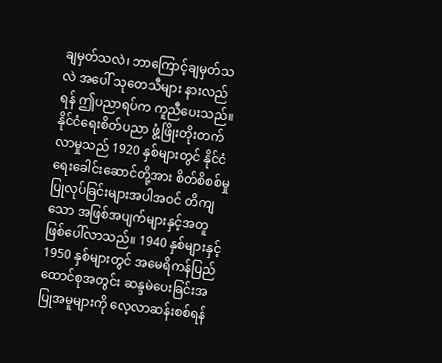ချမှတ်သလဲ၊ ဘာကြောင့်ချမှတ်သလဲ အပေါ် သုတေသီများ နားလည်ရန် ဤပညာရပ်က ကူညီပေးသည်။
နိုင်ငံရေးစိတ်ပညာ ဖွံ့ဖြိုးတိုးတက်လာမှုသည် 1920 နှစ်များတွင် နိုင်ငံရေးခေါင်းဆောင်တို့အား စိတ်စိစစ်မှုပြုလုပ်ခြင်းများအပါအဝင် တိကျသော အဖြစ်အပျက်များနှင့်အတူ ဖြစ်ပေါ်လာသည်။ 1940 နှစ်များနှင့် 1950 နှစ်များတွင် အမေရိကန်ပြည်ထောင်စုအတွင်း ဆန္ဒမဲပေးခြင်းအပြုအမူများကို လေ့လာဆန်းစစ်ရန်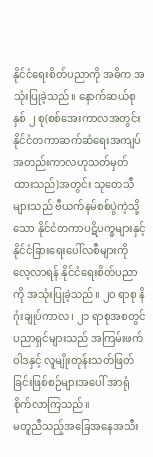နိုင်ငံရေးစိတ်ပညာကို အဓိက အသုံးပြုခဲ့သည်။ နောက်ဆယ်စုနှစ် ၂ စု(စစ်အေးကာလအတွင်း နိုင်ငံတကာဆက်ဆံရေးအကျပ်အတည်းကာလဟုသတ်မှတ်ထားသည်)အတွင်း သုတေသီများသည် ဗီယက်နမ်စစ်ပွဲကဲ့သို့သော နိုင်ငံတကာပဋိပက္ခများနှင့် နိုင်ငံခြားရေးပေါ်လစီများကို လေ့လာရန် နိုင်ငံရေးစိတ်ပညာကို အသုံးပြုခဲ့သည်။ ၂၀ ရာစု နိဂုံးချုပ်ကာလ၊ ၂၁ ရာစုအစတွင် ပညာရှင်များသည် အကြမ်းဖက်ဝါဒနှင့် လူမျိုးတုန်းသတ်ဖြတ်ခြင်းဖြစ်စဉ်များအပေါ် အာရုံစိုက်လာကြသည်။
မတူညီသည့်အခြေအနေအသီး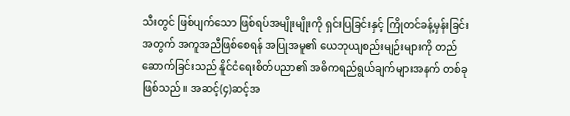သီးတွင် ဖြစ်ပျက်သော ဖြစ်ရပ်အမျိုးမျိုးကို ရှင်းပြခြင်းနှင့် ကြိုတင်ခန့်မှန်းခြင်းအတွက် အကူအညီဖြစ်စေရန် အပြုအမူ၏ ယေဘုယျစည်းမျဉ်းများကို တည်ဆောက်ခြင်းသည် နိူင်ငံရေးစိတ်ပညာ၏ အဓိကရည်ရွယ်ချက်များအနက် တစ်ခုဖြစ်သည်။ အဆင့်(၄)ဆင့်အ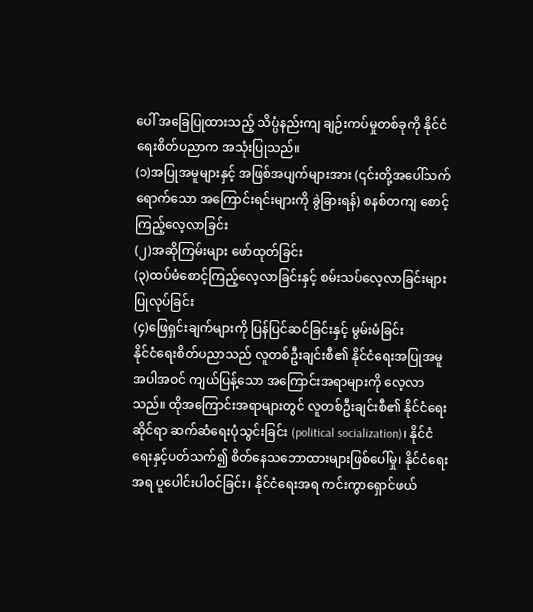ပေါ် အခြေပြုထားသည့် သိပ္ပံနည်းကျ ချဉ်းကပ်မှုတစ်ခုကို နိုင်ငံရေးစိတ်ပညာက အသုံးပြုသည်။
(၁)အပြုအမူများနှင့် အဖြစ်အပျက်များအား (၎င်းတို့အပေါ်သက်ရောက်သော အကြောင်းရင်းများကို ခွဲခြားရန်) စနစ်တကျ စောင့်ကြည့်လေ့လာခြင်း
(၂)အဆိုကြမ်းများ ဖော်ထုတ်ခြင်း
(၃)ထပ်မံစောင့်ကြည့်လေ့လာခြင်းနှင့် စမ်းသပ်လေ့လာခြင်းများ ပြုလုပ်ခြင်း
(၄)ဖြေရှင်းချက်များကို ပြန်ပြင်ဆင်ခြင်းနှင့် မွမ်းမံခြင်း
နိုင်ငံရေးစိတ်ပညာသည် လူတစ်ဦးချင်းစီ၏ နိုင်ငံရေးအပြုအမူအပါအဝင် ကျယ်ပြန့်သော အကြောင်းအရာများကို လေ့လာသည်။ ထိုအကြောင်းအရာများတွင် လူတစ်ဦးချင်းစီ၏ နိုင်ငံရေးဆိုင်ရာ ဆက်ဆံရေးပုံသွင်းခြင်း (political socialization)၊ နိုင်ငံရေးနှင့်ပတ်သက်၍ စိတ်နေသဘောထားများဖြစ်ပေါ်မှု၊ နိုင်ငံရေးအရ ပူပေါင်းပါဝင်ခြင်း၊ နိုင်ငံရေးအရ ကင်းကွာရှောင်ဖယ်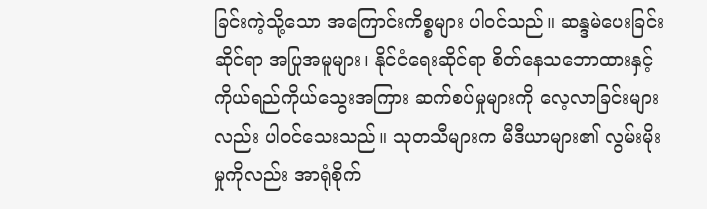ခြင်းကဲ့သို့သော အကြောင်းကိစ္စများ ပါဝင်သည်။ ဆန္ဒမဲပေးခြင်းဆိုင်ရာ အပြုအမူများ၊ နိုင်ငံရေးဆိုင်ရာ စိတ်နေသဘောထားနှင့် ကိုယ်ရည်ကိုယ်သွေးအကြား ဆက်စပ်မှုများကို လေ့လာခြင်းများလည်း ပါဝင်သေးသည်။ သုတသီများက မီဒီယာများ၏ လွမ်းမိုးမှုကိုလည်း အာရုံစိုက်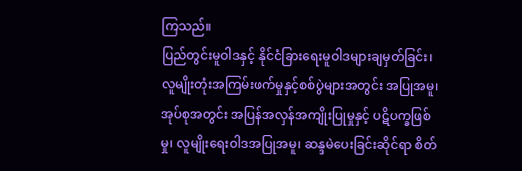ကြသည်။
ပြည်တွင်းမူဝါဒနှင့် နိုင်ငံခြားရေးမူဝါဒများချမှတ်ခြင်း၊ လူမျိုးတုံးအကြမ်းဖက်မှုနှင့်စစ်ပွဲများအတွင်း အပြုအမူ၊ အုပ်စုအတွင်း အပြန်အလှန်အကျိုးပြုမှုနှင့် ပဋိပက္ခဖြစ်မှု၊ လူမျိုးရေးဝါဒအပြုအမူ၊ ဆန္ဒမဲပေးခြင်းဆိုင်ရာ စိတ်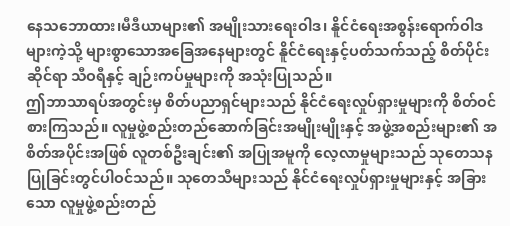နေသဘောထား၊မီဒီယာများ၏ အမျိုးသားရေးဝါဒ၊ နိူင်ငံရေးအစွန်းရောက်ဝါဒများကဲ့သို့ များစွာသောအခြေအနေများတွင် နိူင်ငံရေးနှင့်ပတ်သက်သည့် စိတ်ပိုင်းဆိုင်ရာ သီဝရီနှင့် ချဉ်းကပ်မှုများကို အသုံးပြုသည်။
ဤဘာသာရပ်အတွင်းမှ စိတ်ပညာရှင်များသည် နိုင်ငံရေးလှုပ်ရှားမှုများကို စိတ်ဝင်စားကြသည်။ လူမှုဖွဲ့စည်းတည်ဆောက်ခြင်းအမျိုးမျိုးနှင့် အဖွဲ့အစည်းများ၏ အစိတ်အပိုင်းအဖြစ် လူတစ်ဦးချင်း၏ အပြုအမူကို လေ့လာမှုများသည် သုတေသနပြုခြင်းတွင်ပါဝင်သည်။ သုတေသီများသည် နိုင်ငံရေးလှုပ်ရှားမှုများနှင့် အခြားသော လူမှုဖွဲ့စည်းတည်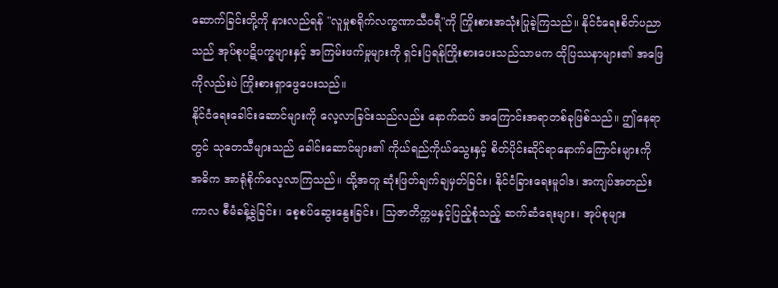ဆောက်ခြင်းတို့ကို နားလည်ရန် "လူမှုစရိုက်လက္ခဏာသီဝရီ"ကို ကြိုးစားအသုံးပြုခဲ့ကြသည်။ နိုင်ငံရေးစိတ်ပညာသည် အုပ်စုပဋိပက္ခများနှင့် အကြမ်းဖက်မှုများကို ရှင်းပြရန်ကြိုးစားပေးသည်သာမက ထိုပြဿနာများ၏ အဖြေကိုလည်းပဲ ကြိုးစားရှာဖွေပေးသည်။
နိုင်ငံရေးခေါင်းဆောင်များကို လေ့လာခြင်းသည်လည်း နောက်ထပ် အကြောင်းအရာတစ်ခုဖြစ်သည်။ ဤနေရာတွင် သုတေသီများသည် ခေါင်းဆောင်များ၏ ကိုယ်ရည်ကိုယ်သွေးနှင့် စိတ်ပိုင်းဆိုင်ရာနောက်ကြောင်းများကို အဓိက အာရုံစိုက်လေ့လာကြသည်။ ထို့အတူ ဆုံးဖြတ်ချက်ချမှတ်ခြင်း၊ နိုင်ငံခြားရေးမူဝါဒ၊ အကျပ်အတည်းကာလ စီမံခန့်ခွဲခြင်း၊ စေ့စပ်ဆွေးနွေးခြင်း၊ သြဇာတိက္ကမနှင့်ပြည့်စုံသည့် ဆက်ဆံရေးများ၊ အုပ်စုများ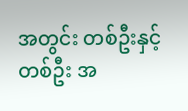အတွင်း တစ်ဦးနှင့်တစ်ဦး အ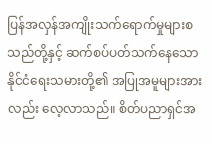ပြန်အလှန်အကျိုးသက်ရောက်မှုများစသည်တို့နှင့် ဆက်စပ်ပတ်သက်နေသော နိုင်ငံရေးသမားတို့၏ အပြုအမူများအားလည်း လေ့လာသည်။ စိတ်ပညာရှင်အ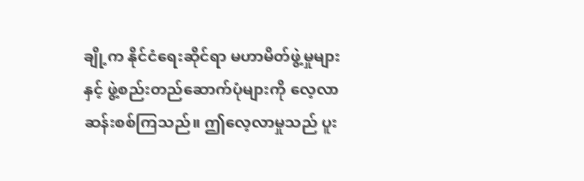ချို့က နိုင်ငံရေးဆိုင်ရာ မဟာမိတ်ဖွဲ့မှုများနှင့် ဖွဲ့စည်းတည်ဆောက်ပုံများကို လေ့လာဆန်းစစ်ကြသည်။ ဤလေ့လာမှုသည် ပူး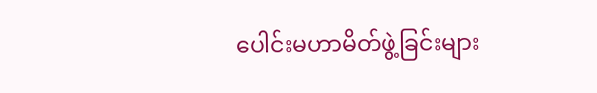ပေါင်းမဟာမိတ်ဖွဲ့ခြင်းများ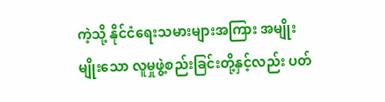ကဲ့သို့ နိုင်ငံရေးသမားများအကြား အမျိုးမျိုးသော လူမှုဖွဲ့စည်းခြင်းတို့နှင့်လည်း ပတ်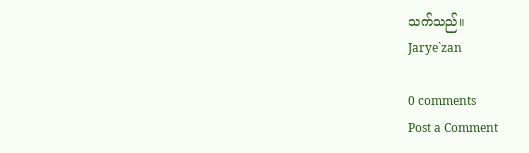သက်သည်။
Jarye`zan

0 comments
Post a Comment